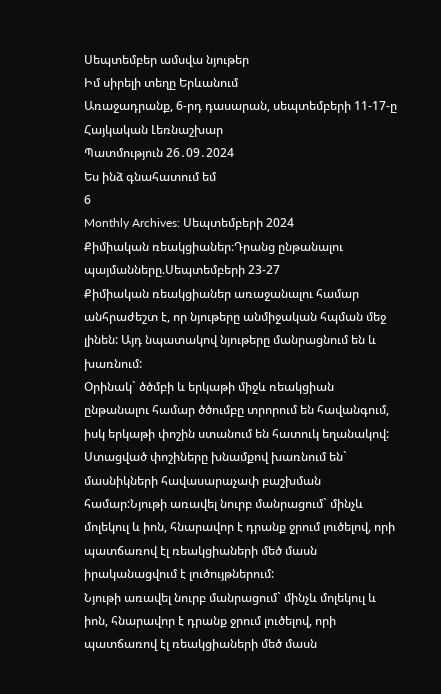Սեպտեմբեր ամսվա նյութեր
Իմ սիրելի տեղը Երևանում
Առաջադրանք, 6-րդ դասարան, սեպտեմբերի 11-17-ը
Հայկական Լեռնաշխար
Պատմություն 26․09․2024
Ես ինձ գնահատում եմ
6
Monthly Archives: Սեպտեմբերի 2024
Քիմիական ռեակցիաներ։Դրանց ընթանալու պայմանները.Սեպտեմբերի 23-27
Քիմիական ռեակցիաներ առաջանալու համար անհրաժեշտ է, որ նյութերը անմիջական հպման մեջ լինեն: Այդ նպատակով նյութերը մանրացնում են և խառնում:
Օրինակ` ծծմբի և երկաթի միջև ռեակցիան ընթանալու համար ծծումբը տրորում են հավանգում, իսկ երկաթի փոշին ստանում են հատուկ եղանակով: Ստացված փոշիները խնամքով խառնում են` մասնիկների հավասարաչափ բաշխման համար:Նյութի առավել նուրբ մանրացում` մինչև մոլեկուլ և իոն, հնարավոր է դրանք ջրում լուծելով, որի պատճառով էլ ռեակցիաների մեծ մասն իրականացվում է լուծույթներում:
Նյութի առավել նուրբ մանրացում` մինչև մոլեկուլ և իոն, հնարավոր է դրանք ջրում լուծելով, որի պատճառով էլ ռեակցիաների մեծ մասն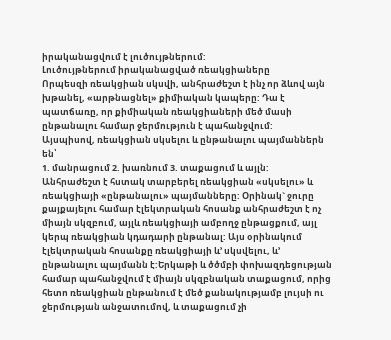իրականացվում է լուծույթներում:
Լուծույթներում իրականացված ռեակցիաները
Որպեսզի ռեակցիան սկսվի, անհրաժեշտ է ինչ որ ձևով այն խթանել, «արթնացնել» քիմիական կապերը: Դա է պատճառը, որ քիմիական ռեակցիաների մեծ մասի ընթանալու համար ջերմություն է պահանջվում:
Այսպիսով, ռեակցիան սկսելու և ընթանալու պայմաններն են՝
1. մանրացում 2. խառնում 3. տաքացում և այլն:
Անհրաժեշտ է հստակ տարբերել ռեակցիան «սկսելու» և ռեակցիայի «ընթանալու» պայմանները: Օրինակ` ջուրը քայքայելու համար էլեկտրական հոսանք անհրաժեշտ է ոչ միայն սկզբում, այլև ռեակցիայի ամբողջ ընթացքում, այլ կերպ ռեակցիան կդադարի ընթանալ: Այս օրինակում էլեկտրական հոսանքը ռեակցիայի և’ սկսվելու, և’ ընթանալու պայմանն է:Երկաթի և ծծմբի փոխազդեցության համար պահանջվում է միայն սկզբնական տաքացում, որից հետո ռեակցիան ընթանում է մեծ քանակությամբ լույսի ու ջերմության անջատումով, և տաքացում չի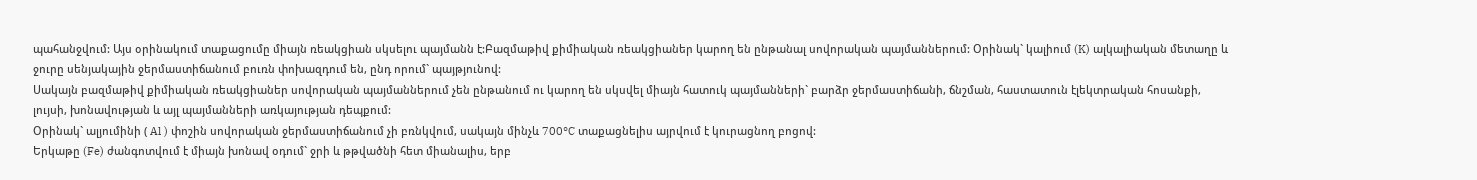պահանջվում: Այս օրինակում տաքացումը միայն ռեակցիան սկսելու պայմանն է:Բազմաթիվ քիմիական ռեակցիաներ կարող են ընթանալ սովորական պայմաններում: Օրինակ` կալիում (K) ալկալիական մետաղը և ջուրը սենյակային ջերմաստիճանում բուռն փոխազդում են, ընդ որում` պայթյունով:
Սակայն բազմաթիվ քիմիական ռեակցիաներ սովորական պայմաններում չեն ընթանում ու կարող են սկսվել միայն հատուկ պայմանների` բարձր ջերմաստիճանի, ճնշման, հաստատուն էլեկտրական հոսանքի, լույսի, խոնավության և այլ պայմանների առկայության դեպքում:
Օրինակ` ալյումինի ( Al ) փոշին սովորական ջերմաստիճանում չի բռնկվում, սակայն մինչև 700°C տաքացնելիս այրվում է կուրացնող բոցով:
Երկաթը (Fe) ժանգոտվում է միայն խոնավ օդում` ջրի և թթվածնի հետ միանալիս, երբ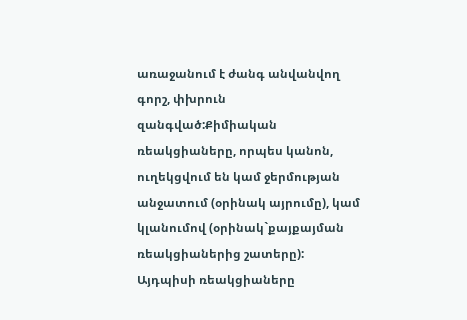առաջանում է ժանգ անվանվող գորշ, փխրուն զանգված:Քիմիական ռեակցիաները, որպես կանոն, ուղեկցվում են կամ ջերմության անջատում (օրինակ այրումը), կամ կլանումով (օրինակ`քայքայման ռեակցիաներից շատերը): Այդպիսի ռեակցիաները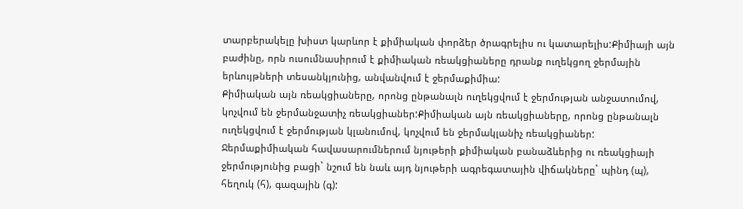տարբերակելը խիստ կարևոր է քիմիական փորձեր ծրագրելիս ու կատարելիս:Քիմիայի այն բաժինը, որն ուսումնասիրում է քիմիական ռեակցիաները դրանք ուղեկցող ջերմային երևույթների տեսանկյունից, անվանվում է ջերմաքիմիա:
Քիմիական այն ռեակցիաները, որոնց ընթանալն ուղեկցվում է ջերմության անջատումով, կոչվում են ջերմանջատիչ ռեակցիաներ:Քիմիական այն ռեակցիաները, որոնց ընթանալն ուղեկցվում է ջերմության կլանումով, կոչվում են ջերմակլանիչ ռեակցիաներ: Ջերմաքիմիական հավասարումներում նյութերի քիմիական բանաձևերից ու ռեակցիայի ջերմությունից բացի` նշում են նաև այդ նյութերի ագրեգատային վիճակները` պինդ (պ), հեղուկ (հ), գազային (գ):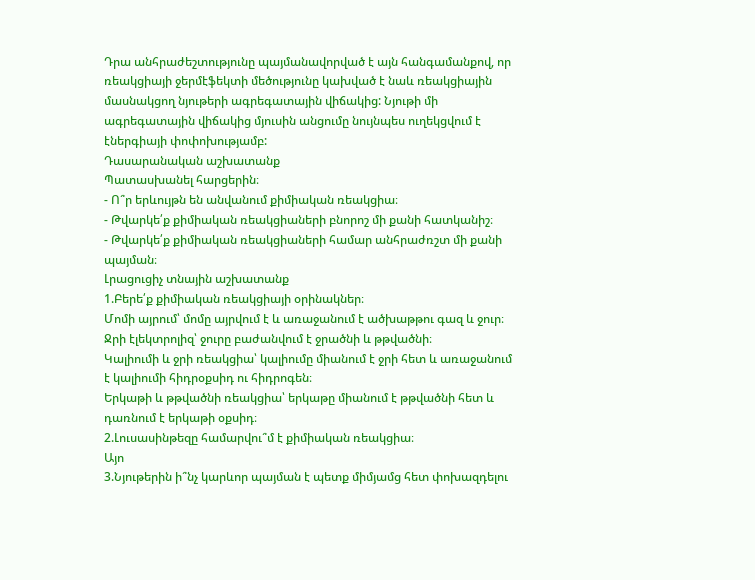Դրա անհրաժեշտությունը պայմանավորված է այն հանգամանքով, որ ռեակցիայի ջերմէֆեկտի մեծությունը կախված է նաև ռեակցիային մասնակցող նյութերի ագրեգատային վիճակից: Նյութի մի ագրեգատային վիճակից մյուսին անցումը նույնպես ուղեկցվում է էներգիայի փոփոխությամբ:
Դասարանական աշխատանք
Պատասխանել հարցերին։
- Ո՞ր երևույթն են անվանում քիմիական ռեակցիա։
- Թվարկե՛ք քիմիական ռեակցիաների բնորոշ մի քանի հատկանիշ։
- Թվարկե՛ք քիմիական ռեակցիաների համար անհրաժռշտ մի քանի պայման։
Լրացուցիչ տնային աշխատանք
1.Բերե՛ք քիմիական ռեակցիայի օրինակներ։
Մոմի այրում՝ մոմը այրվում է և առաջանում է ածխաթթու գազ և ջուր։
Ջրի էլեկտրոլիզ՝ ջուրը բաժանվում է ջրածնի և թթվածնի։
Կալիումի և ջրի ռեակցիա՝ կալիումը միանում է ջրի հետ և առաջանում է կալիումի հիդրօքսիդ ու հիդրոգեն։
Երկաթի և թթվածնի ռեակցիա՝ երկաթը միանում է թթվածնի հետ և դառնում է երկաթի օքսիդ։
2.Լուսասինթեզը համարվու՞մ է քիմիական ռեակցիա։
Այո
3.Նյութերին ի՞նչ կարևոր պայման է պետք միմյամց հետ փոխազդելու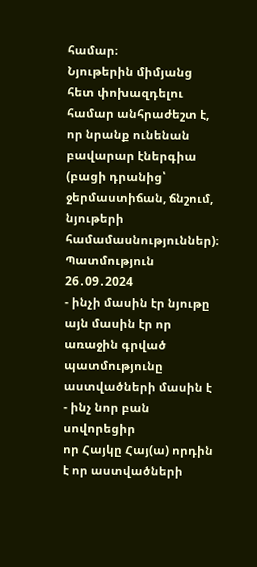համար։
Նյութերին միմյանց հետ փոխազդելու համար անհրաժեշտ է, որ նրանք ունենան բավարար էներգիա (բացի դրանից՝ ջերմաստիճան, ճնշում, նյութերի համամասնություններ)։
Պատմություն 26․09․2024
- ինչի մասին էր նյութը
այն մասին էր որ առաջին գրված պատմությունը աստվածների մասին է - ինչ նոր բան սովորեցիր
որ Հայկը Հայ(ա) որդին է որ աստվածների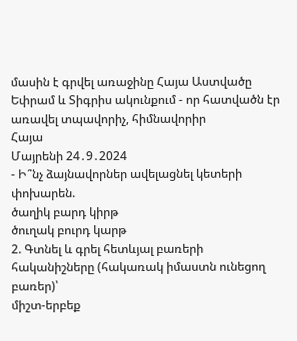մասին է գրվել առաջինը Հայա Աստվածը Եփրամ և Տիգրիս ակունքում - որ հատվածն էր առավել տպավորիչ, հիմնավորիր
Հայա
Մայրենի 24․9․2024
- Ի՞նչ ձայնավորներ ավելացնել կետերի փոխարեն.
ծաղիկ բարդ կիրթ
ծուղակ բուրդ կարթ
2. Գտնել և գրել հետևյալ բառերի հականիշները (հակառակ իմաստն ունեցող բառեր)՝
միշտ-երբեք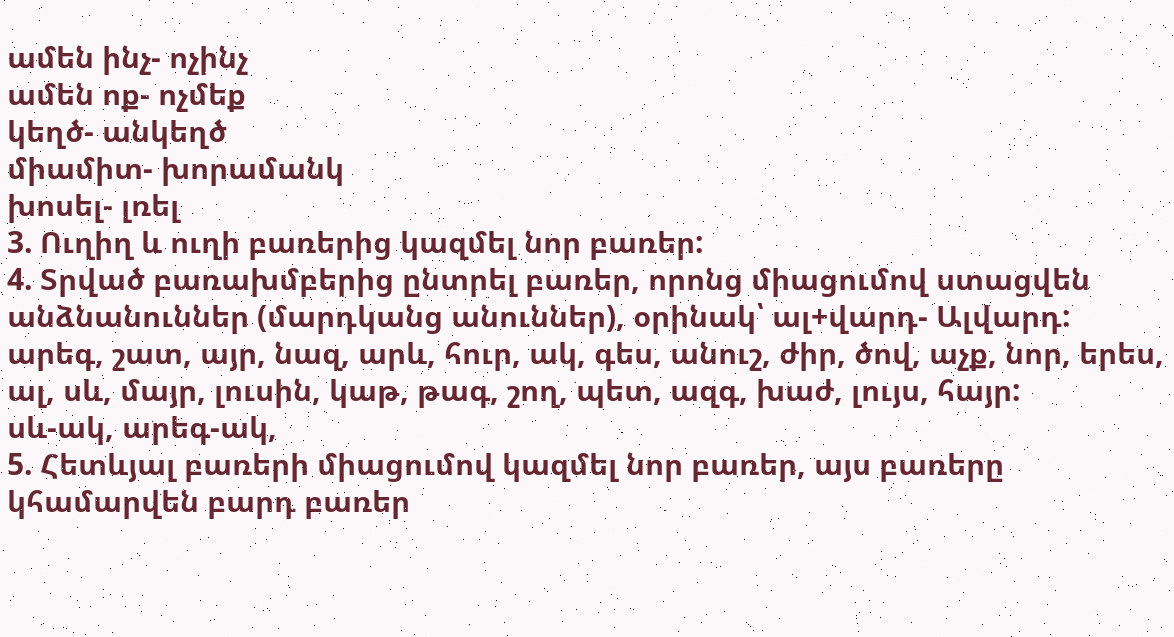ամեն ինչ- ոչինչ
ամեն ոք- ոչմեք
կեղծ- անկեղծ
միամիտ- խորամանկ
խոսել- լռել
3. Ուղիղ և ուղի բառերից կազմել նոր բառեր:
4. Տրված բառախմբերից ընտրել բառեր, որոնց միացումով ստացվեն անձնանուններ (մարդկանց անուններ), օրինակ՝ ալ+վարդ- Ալվարդ:
արեգ, շատ, այր, նազ, արև, հուր, ակ, գես, անուշ, ժիր, ծով, աչք, նոր, երես, ալ, սև, մայր, լուսին, կաթ, թագ, շող, պետ, ազգ, խաժ, լույս, հայր:
սև-ակ, արեգ-ակ,
5. Հետևյալ բառերի միացումով կազմել նոր բառեր, այս բառերը կհամարվեն բարդ բառեր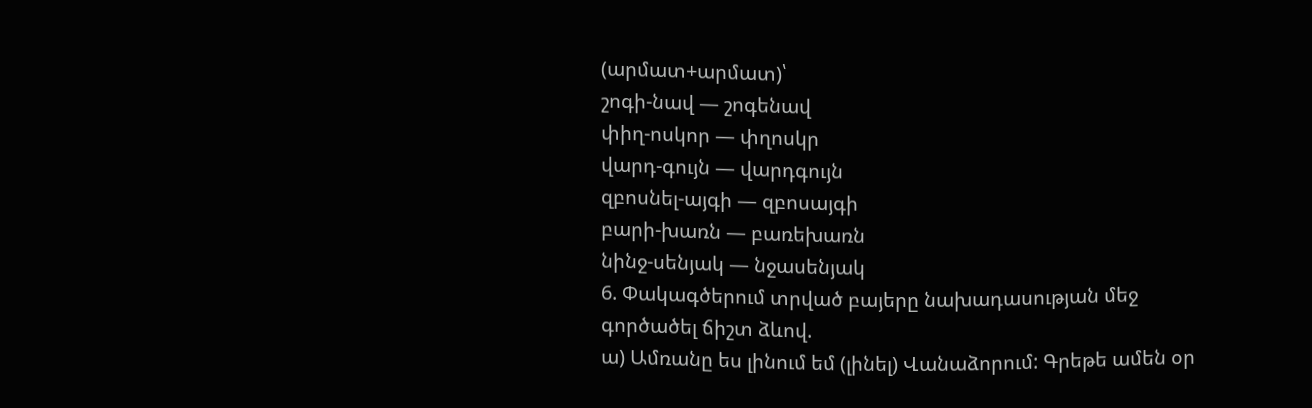(արմատ+արմատ)՝
շոգի-նավ — շոգենավ
փիղ-ոսկոր — փղոսկր
վարդ-գույն — վարդգույն
զբոսնել-այգի — զբոսայգի
բարի-խառն — բառեխառն
նինջ-սենյակ — նջասենյակ
6. Փակագծերում տրված բայերը նախադասության մեջ գործածել ճիշտ ձևով.
ա) Ամռանը ես լինում եմ (լինել) Վանաձորում: Գրեթե ամեն օր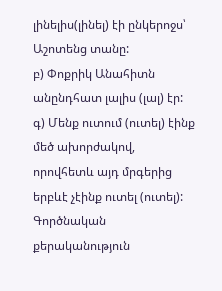լինելիս(լինել) էի ընկերոջս՝ Աշոտենց տանը:
բ) Փոքրիկ Անահիտն անընդհատ լալիս (լալ) էր:
գ) Մենք ուտում (ուտել) էինք մեծ ախորժակով, որովհետև այդ մրգերից երբևէ չէինք ուտել (ուտել):
Գործնական քերականություն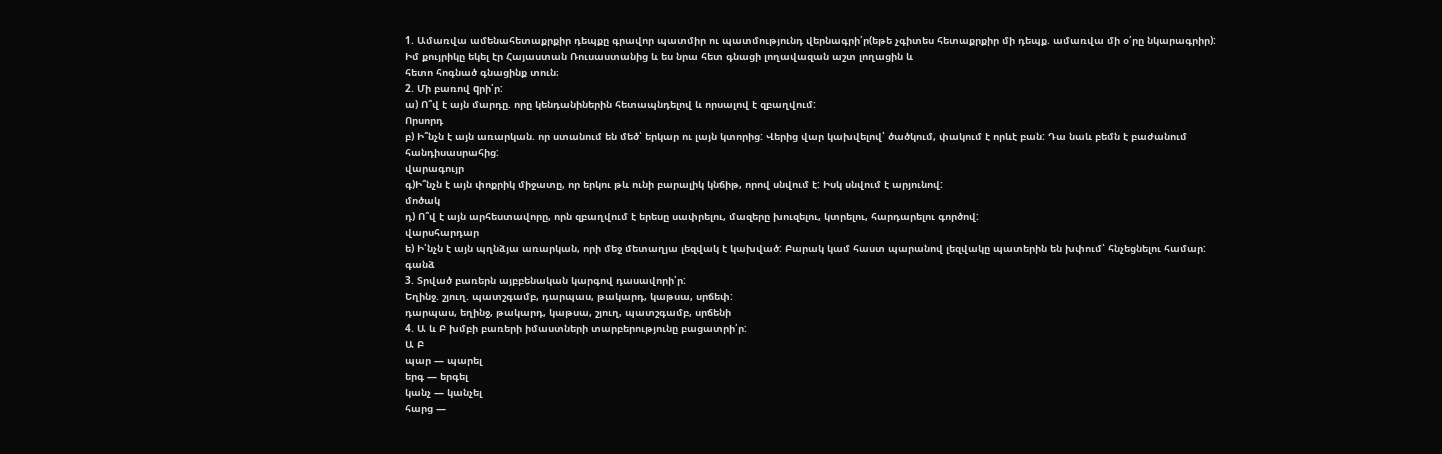1. Ամառվա ամենահետաքրքիր դեպքը գրավոր պատմիր ու պատմությունդ վերնագրի՛ր(եթե չգիտես հետաքրքիր մի դեպք. ամառվա մի օ՛րը նկարագրիր):
Իմ քույրիկը եկել էր Հայաստան Ռուսաստանից և ես նրա հետ գնացի լողավազան աշտ լողացին և
հետո հոգնած գնացինք տուն։
2. Մի բառով qրի՛ր:
ա) Ո՞վ է այն մարդը. որը կենդանիներին հետապնդելով և որսալով է զբաղվում:
Որսորդ
բ) Ի՞նչն է այն առարկան. որ ստանում են մեծ՝ երկար ու լայն կտորից: Վերից վար կախվելով՝ ծածկում, փակում է որևէ բան: Դա նաև բեմն է բաժանում հանդիսասրահից:
վարագույր
գ)Ի՞նչն է այն փոքրիկ միջատը, որ երկու թև ունի բարալիկ կնճիթ, որով սնվում է: Իսկ սնվում է արյունով:
մոծակ
դ) Ո՞վ է այն արհեստավորը, որն զբաղվում է երեսը սափրելու, մազերը խուզելու, կտրելու, հարդարելու գործով:
վարսհարդար
ե) Ի՛նչն է այն պղնձյա առարկան, որի մեջ մետաղյա լեզվակ է կախված: Բարակ կամ հաստ պարանով լեզվակը պատերին են խփում՝ հնչեցնելու համար:
գանձ
3. Տրված բառերն այբբենական կարգով դասավորի՛ր:
Եղինջ. շյուղ. պատշգամբ, դարպաս, թակարդ, կաթսա, սրճեփ:
դարպաս, եղինջ, թակարդ, կաթսա, շյուղ, պատշգամբ, սրճենի
4. Ա և Բ խմբի բառերի իմաստների տարբերությունը բացատրի՛ր:
Ա Բ
պար — պարել
երգ — երգել
կանչ — կանչել
հարց —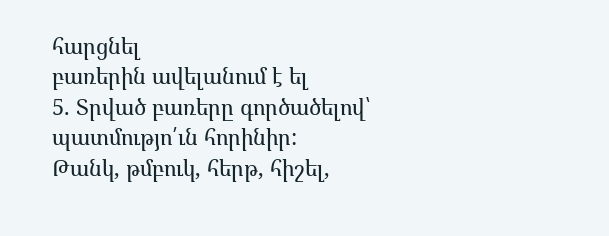հարցնել
բառերին ավելանում է ել
5. Տրված բառերը գործածելով՝ պատմությո՛ւն հորինիր:
Թանկ, թմբուկ, հերթ, հիշել,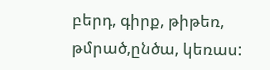բերդ, գիրք, թիթեռ, թմրած,ընծա, կեռաս: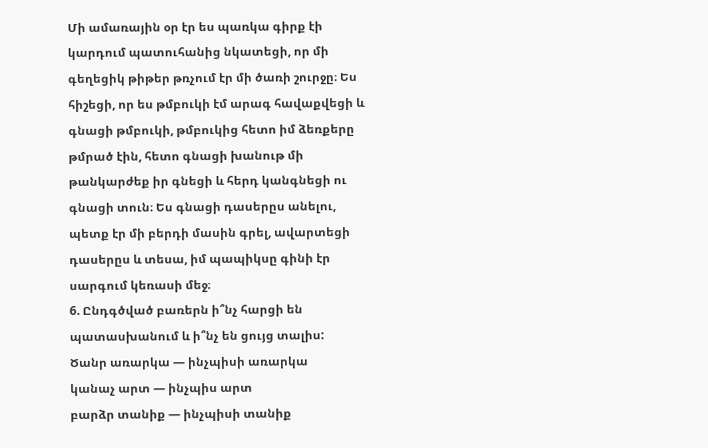Մի ամառային օր էր ես պառկա գիրք էի կարդում պատուհանից նկատեցի, որ մի գեղեցիկ թիթեր թռչում էր մի ծառի շուրջը։ Ես հիշեցի, որ ես թմբուկի էմ արագ հավաքվեցի և գնացի թմբուկի, թմբուկից հետո իմ ձեռքերը թմրած էին, հետո գնացի խանութ մի թանկարժեք իր գնեցի և հերդ կանգնեցի ու գնացի տուն։ Ես գնացի դասերըս անելու, պետք էր մի բերդի մասին գրել, ավարտեցի դասերըս և տեսա, իմ պապիկսը գինի էր սարգում կեռասի մեջ։
6. Ընդգծված բառերն ի՞նչ հարցի են պատասխանում և ի՞նչ են ցույց տալիս:
Ծանր առարկա — ինչպիսի առարկա
կանաչ արտ — ինչպիս արտ
բարձր տանիք — ինչպիսի տանիք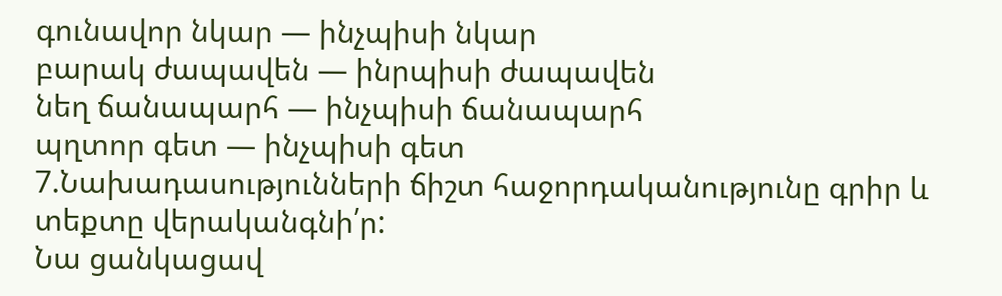գունավոր նկար — ինչպիսի նկար
բարակ ժապավեն — ինրպիսի ժապավեն
նեղ ճանապարհ — ինչպիսի ճանապարհ
պղտոր գետ — ինչպիսի գետ
7.Նախադասությունների ճիշտ հաջորդականությունը գրիր և տեքտը վերականգնի՛ր:
Նա ցանկացավ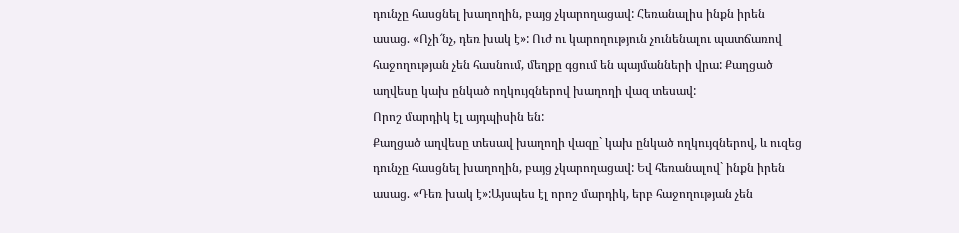դունչը հասցնել խաղողին, բայց չկարողացավ: Հեռանալիս ինքն իրեն ասաց. «Ոչի՜նչ, դեռ խակ է»: Ուժ ու կարողություն չունենալու պատճառով հաջողության չեն հասնում, մեղքը գցում են պայմանների վրա: Քաղցած աղվեսը կախ ընկած ողկույզներով խաղողի վազ տեսավ:
Որոշ մարդիկ էլ այդպիսին են:
Քաղցած աղվեսը տեսավ խաղողի վազը` կախ ընկած ողկույզներով, և ուզեց դունչը հասցնել խաղողին, բայց չկարողացավ: Եվ հեռանալով` ինքն իրեն ասաց. «Դեռ խակ է»:Այսպես էլ որոշ մարդիկ, երբ հաջողության չեն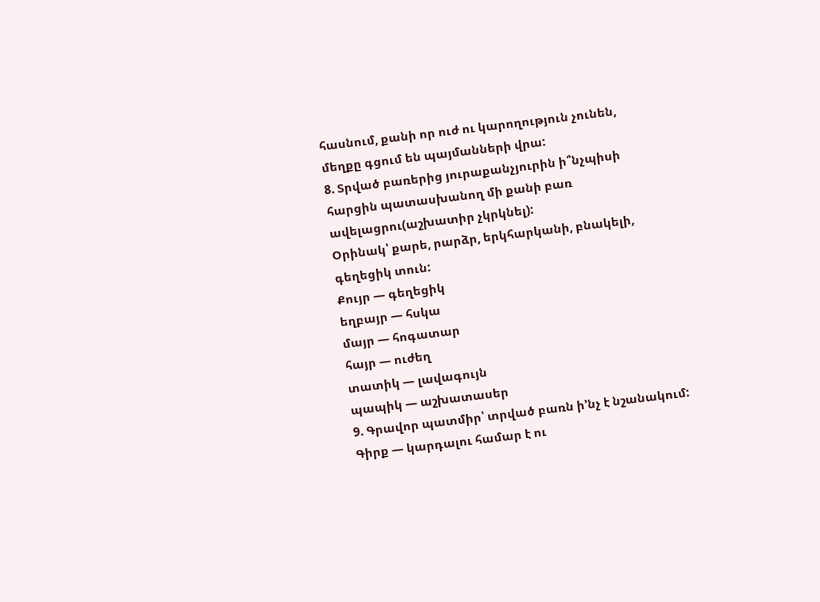հասնում, քանի որ ուժ ու կարողություն չունեն, մեղքը գցում են պայմանների վրա:
8. Տրված բառերից յուրաքանչյուրին ի՞նչպիսի հարցին պատասխանող մի քանի բառ ավելացրու(աշխատիր չկրկնել):
Օրինակ՝ քարե, րարձր, երկհարկանի, բնակելի, գեղեցիկ տուն:
Քույր — գեղեցիկ
եղբայր — հսկա
մայր — հոգատար
հայր — ուժեղ
տատիկ — լավագույն
պապիկ — աշխատասեր
9. Գրավոր պատմիր՝ տրված բառն ի’նչ է նշանակում:
Գիրք — կարդալու համար է ու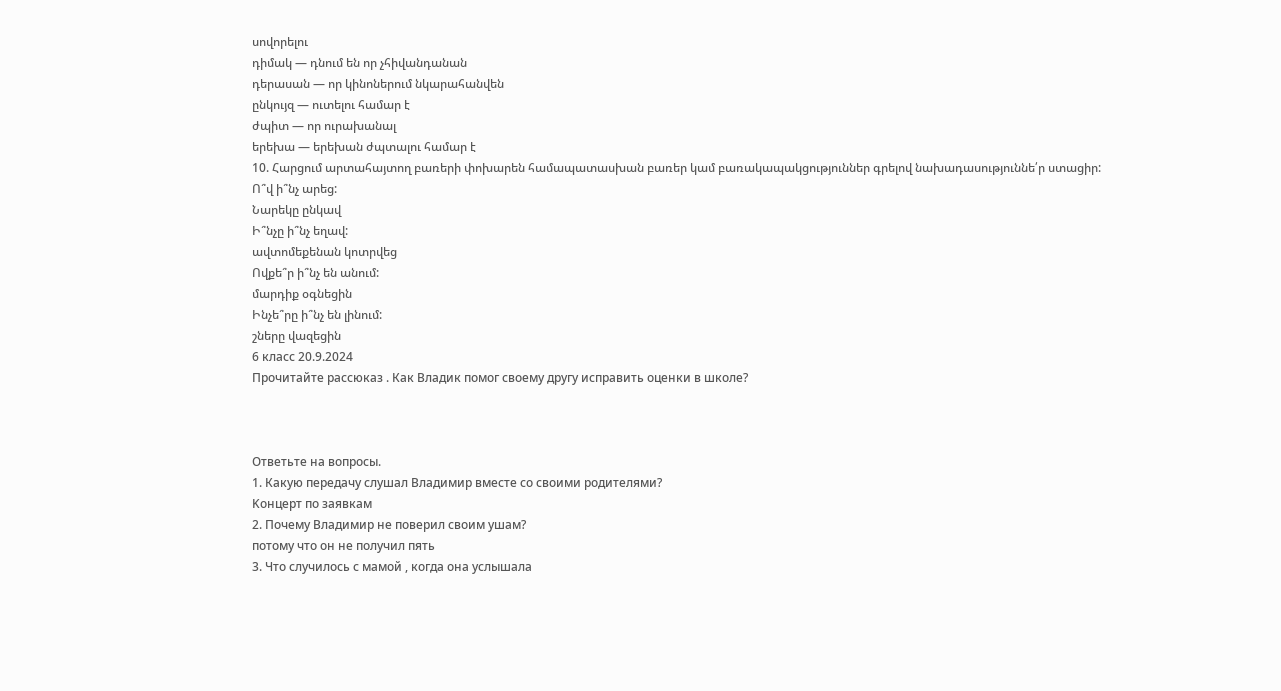սովորելու
դիմակ — դնում են որ չհիվանդանան
դերասան — որ կինոներում նկարահանվեն
ընկույզ — ուտելու համար է
ժպիտ — որ ուրախանալ
երեխա — երեխան ժպտալու համար է
10. Հարցում արտահայտող բառերի փոխարեն համապատասխան բառեր կամ բառակապակցություններ գրելով նախադասություննե՛ր ստացիր:
Ո՞վ ի՞նչ արեց:
Նարեկը ընկավ
Ի՞նչը ի՞նչ եղավ:
ավտոմեքենան կոտրվեց
Ովքե՞ր ի՞նչ են անում:
մարդիք օգնեցին
Ինչե՞րը ի՞նչ են լինում:
շները վազեցին
6 класс 20.9.2024
Прочитайте рассюказ . Как Владик помог своему другу исправить оценки в школе?



Ответьте на вопросы.
1. Какую передачу слушал Владимир вместе со своими родителями?
Kонцерт по заявкам
2. Почему Владимир не поверил своим ушам?
потому что он не получил пять
3. Что случилось с мамой , когда она услышала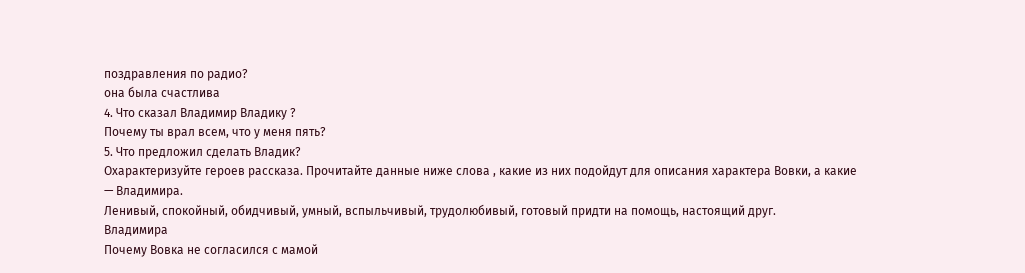поздравления по радио?
она была счастлива
4. Что сказал Владимир Владику ?
Почему ты врал всем, что у меня пять?
5. Что предложил сделать Владик?
Охарактеризуйте героев рассказа. Прочитайте данные ниже слова , какие из них подойдут для описания характера Вовки, а какие — Владимира.
Ленивый, спокойный, обидчивый, умный, вспыльчивый, трудолюбивый, готовый придти на помощь, настоящий друг.
Владимира
Почему Вовка не согласился с мамой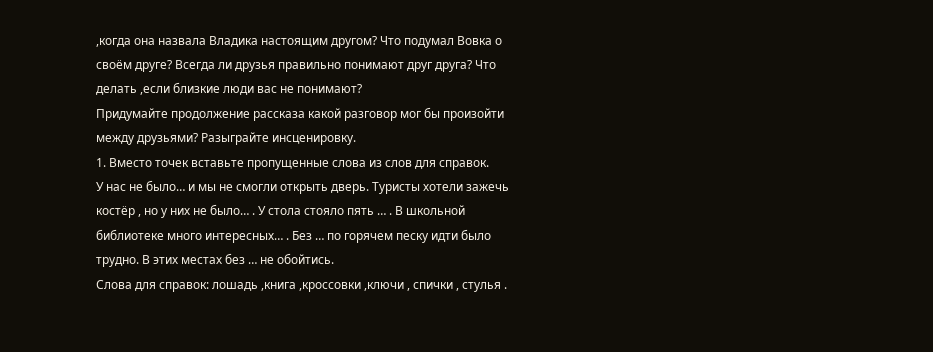,когда она назвала Владика настоящим другом? Что подумал Вовка о своём друге? Всегда ли друзья правильно понимают друг друга? Что делать ,если близкие люди вас не понимают?
Придумайте продолжение рассказа какой разговор мог бы произойти между друзьями? Разыграйте инсценировку.
1. Вместо точек вставьте пропущенные слова из слов для справок.
У нас не было… и мы не смогли открыть дверь. Туристы хотели зажечь костёр , но у них не было… . У стола стояло пять … . В школьной библиотеке много интересных… . Без … по горячем песку идти было трудно. В этих местах без … не обойтись.
Слова для справок: лошадь ,книга ,кроссовки ,ключи , спички , стулья .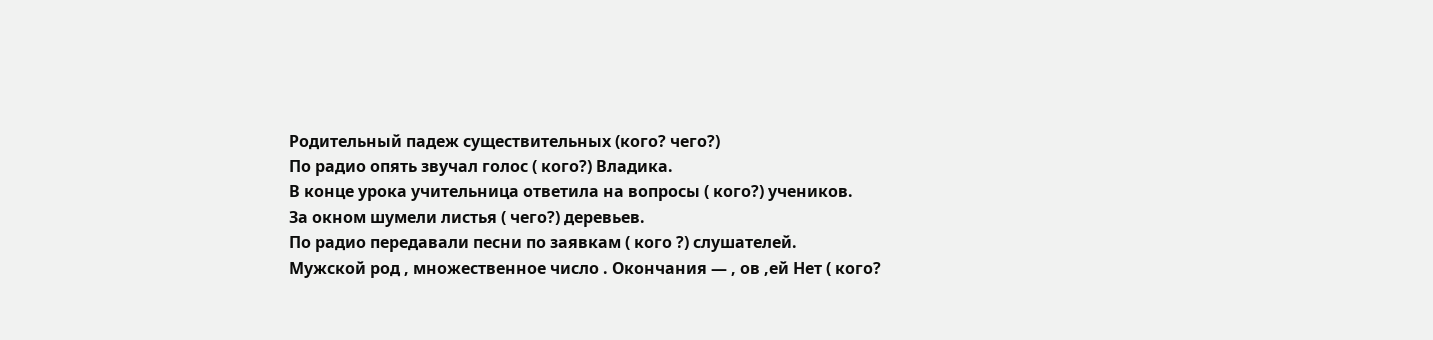Родительный падеж существительных (кого? чего?)
По радио опять звучал голос ( кого?) Владика.
В конце урока учительница ответила на вопросы ( кого?) учеников.
За окном шумели листья ( чего?) деревьев.
По радио передавали песни по заявкам ( кого ?) слушателей.
Мужской род , множественное число . Окончания — , ов ,ей Нет ( кого?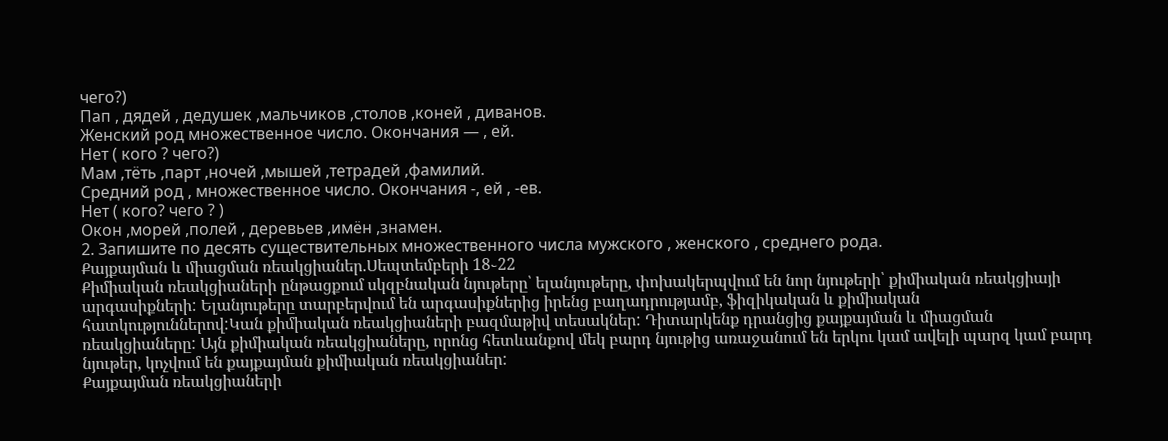чего?)
Пап , дядей , дедушек ,мальчиков ,столов ,коней , диванов.
Женский род множественное число. Окончания — , ей.
Нет ( кого ? чего?)
Мам ,тёть ,парт ,ночей ,мышей ,тетрадей ,фамилий.
Средний род , множественное число. Окончания -, ей , -ев.
Нет ( кого? чего ? )
Окон ,морей ,полей , деревьев ,имён ,знамен.
2. Запишите по десять существительных множественного числа мужского , женского , среднего рода.
Քայքայման և միացման ռեակցիաներ.Սեպտեմբերի 18֊22
Քիմիական ռեակցիաների ընթացքում սկզբնական նյութերը՝ ելանյութերը, փոխակերպվում են նոր նյութերի՝ քիմիական ռեակցիայի արգասիքների: Ելանյութերը տարբերվում են արգասիքներից իրենց բաղադրությամբ, ֆիզիկական և քիմիական հատկություններով:Կան քիմիական ռեակցիաների բազմաթիվ տեսակներ: Դիտարկենք դրանցից քայքայման և միացման ռեակցիաները: Այն քիմիական ռեակցիաները, որոնց հետևանքով մեկ բարդ նյութից առաջանում են երկու կամ ավելի պարզ կամ բարդ նյութեր, կոչվում են քայքայման քիմիական ռեակցիաներ:
Քայքայման ռեակցիաների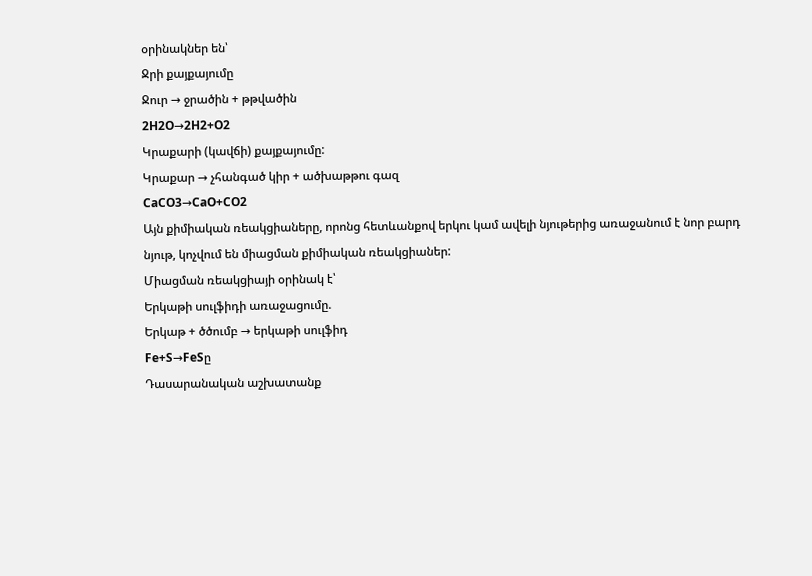օրինակներ են՝
Ջրի քայքայումը
Ջուր → ջրածին + թթվածին
2H2O→2H2+O2
Կրաքարի (կավճի) քայքայումը:
Կրաքար → չհանգած կիր + ածխաթթու գազ
CaCO3→CaO+CO2
Այն քիմիական ռեակցիաները, որոնց հետևանքով երկու կամ ավելի նյութերից առաջանում է նոր բարդ նյութ, կոչվում են միացման քիմիական ռեակցիաներ:
Միացման ռեակցիայի օրինակ է՝
Երկաթի սուլֆիդի առաջացումը.
Երկաթ + ծծումբ → երկաթի սուլֆիդ
Fe+S→FeSը
Դասարանական աշխատանք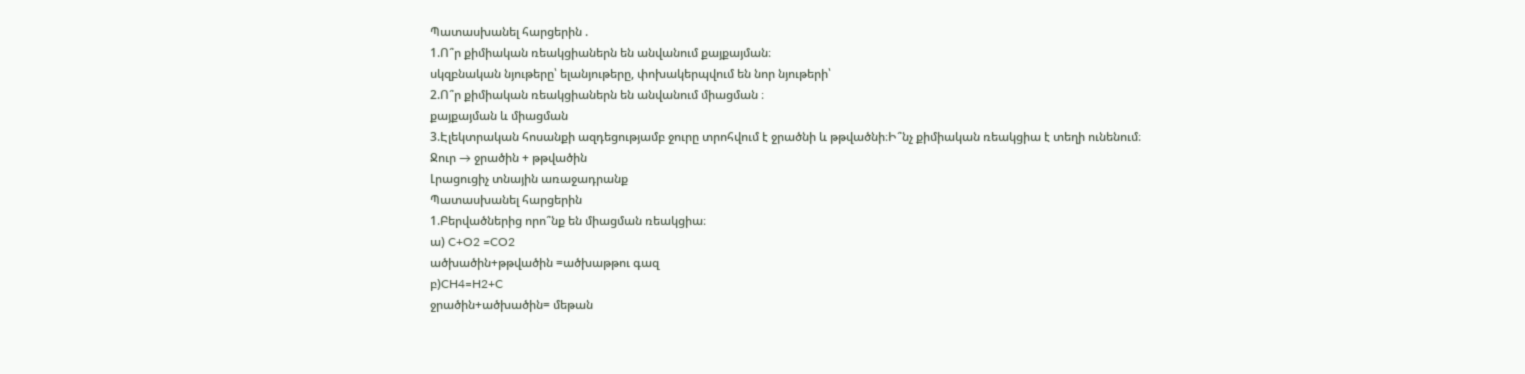Պատասխանել հարցերին .
1.Ո՞ր քիմիական ռեակցիաներն են անվանում քայքայման։
սկզբնական նյութերը՝ ելանյութերը, փոխակերպվում են նոր նյութերի՝
2.Ո՞ր քիմիական ռեակցիաներն են անվանում միացման ։
քայքայման և միացման
3.Էլեկտրական հոսանքի ազդեցությամբ ջուրը տրոհվում է ջրածնի և թթվածնի։Ի՞նչ քիմիական ռեակցիա է տեղի ունենում։
Ջուր → ջրածին + թթվածին
Լրացուցիչ տնային առաջադրանք
Պատասխանել հարցերին
1.Բերվածներից որո՞նք են միացման ռեակցիա։
ա) C+O2 =CO2
ածխածին+թթվածին =ածխաթթու գազ
բ)CH4=H2+C
ջրածին+ածխածին= մեթան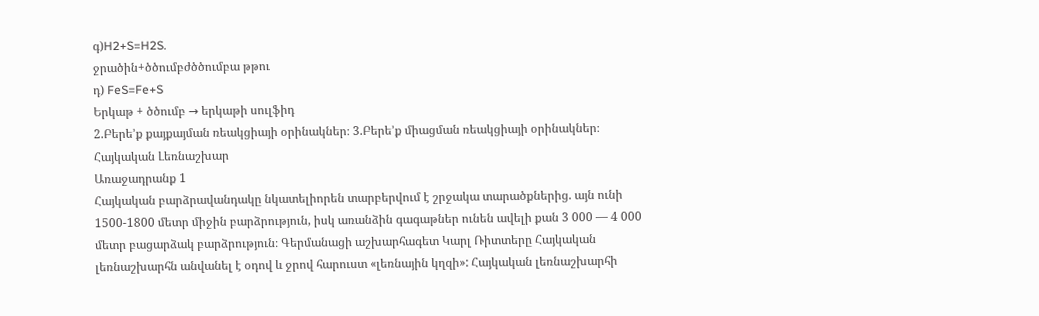գ)H2+S=H2S.
ջրածին+ծծումբժծծումբա թթու
դ) FeS=Fe+S
Երկաթ + ծծումբ → երկաթի սուլֆիդ
2.Բերե’ք քայքայման ռեակցիայի օրինակներ։ 3.Բերե’ք միացման ռեակցիայի օրինակներ։
Հայկական Լեռնաշխար
Առաջադրանք 1
Հայկական բարձրավանդակը նկատելիորեն տարբերվում է շրջակա տարածքներից. այն ունի 1500-1800 մետր միջին բարձրություն, իսկ առանձին գագաթներ ունեն ավելի քան 3 000 — 4 000 մետր բացարձակ բարձրություն։ Գերմանացի աշխարհագետ Կարլ Ռիտտերը Հայկական լեռնաշխարհն անվանել է օդով և ջրով հարուստ «լեռնային կղզի»: Հայկական լեռնաշխարհի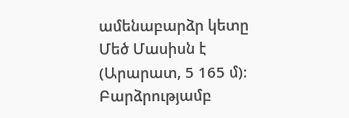ամենաբարձր կետը Մեծ Մասիսն է (Արարատ, 5 165 մ)։ Բարձրությամբ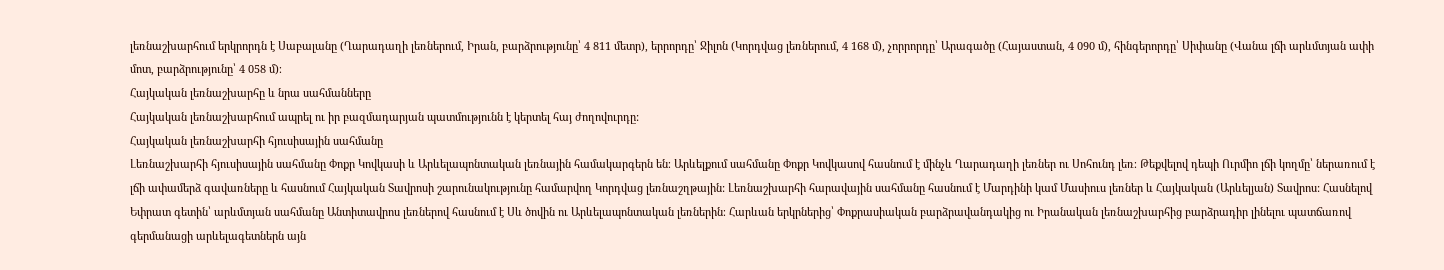լեռնաշխարհում երկրորդն է Սաբալանը (Ղարադաղի լեռներում, Իրան, բարձրությունը՝ 4 811 մետր), երրորդը՝ Ջիլոն (Կորդվաց լեռներում, 4 168 մ), չորրորդը՝ Արագածը (Հայաստան, 4 090 մ), հինգերորդը՝ Սիփանը (Վանա լճի արևմտյան ափի մոտ, բարձրությունը՝ 4 058 մ)։
Հայկական լեռնաշխարհը և նրա սահմանները
Հայկական լեռնաշխարհում ապրել ու իր բազմադարյան պատմությունն է կերտել հայ ժողովուրդը:
Հայկական լեռնաշխարհի հյուսիսային սահմանը
Լեռնաշխարհի հյուսիսային սահմանը Փոքր Կովկասի և Արևելապոնտական լեռնային համակարգերն են։ Արևելքում սահմանը Փոքր Կովկասով հասնում է մինչև Ղարադաղի լեռներ ու Սոհունդ լեռ։ Թեքվելով դեպի Ուրմիո լճի կողմը՝ ներառում է լճի ափամերձ գավառները և հասնում Հայկական Տավրոսի շարունակությունը համարվող Կորդվաց լեռնաշղթային: Լեռնաշխարհի հարավային սահմանը հասնում է Մարդինի կամ Մասիուս լեռներ և Հայկական (Արևելյան) Տավրոս: Հասնելով Եփրատ գետին՝ արևմտյան սահմանը Անտիտավրոս լեռներով հասնում է Սև ծովին ու Արևելապոնտական լեռներին։ Հարևան երկրներից՝ Փոքրասիական բարձրավանդակից ու Իրանական լեռնաշխարհից բարձրադիր լինելու պատճառով գերմանացի արևելագետներն այն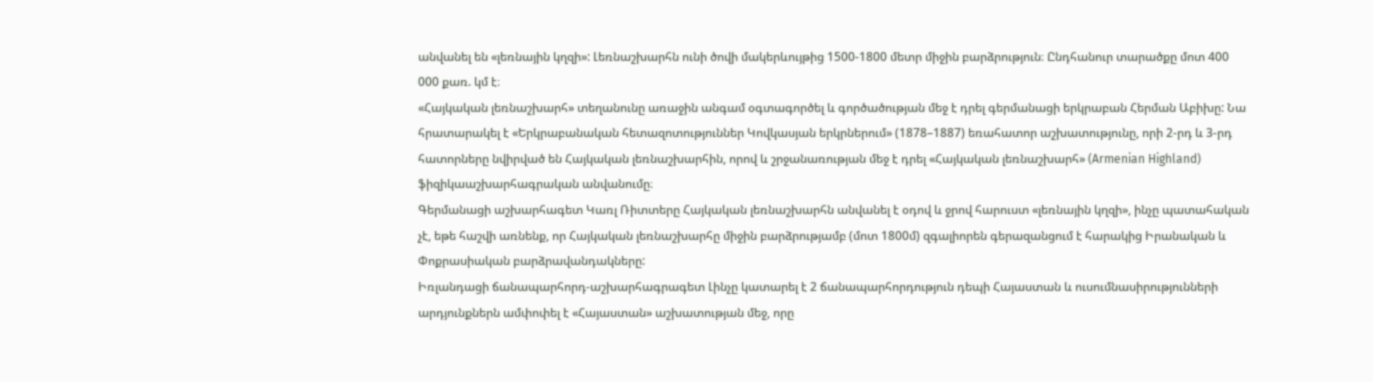անվանել են «լեռնային կղզի»: Լեռնաշխարհն ունի ծովի մակերևույթից 1500-1800 մետր միջին բարձրություն։ Ընդհանուր տարածքը մոտ 400 000 քառ. կմ է։
«Հայկական լեռնաշխարհ» տեղանունը առաջին անգամ օգտագործել և գործածության մեջ է դրել գերմանացի երկրաբան Հերման Աբիխը: Նա հրատարակել է «Երկրաբանական հետազոտություններ Կովկասյան երկրներում» (1878–1887) եռահատոր աշխատությունը, որի 2-րդ և 3-րդ հատորները նվիրված են Հայկական լեռնաշխարհին, որով և շրջանառության մեջ է դրել «Հայկական լեռնաշխարհ» (Armenian Highland) ֆիզիկաաշխարհագրական անվանումը։
Գերմանացի աշխարհագետ Կառլ Ռիտտերը Հայկական լեռնաշխարհն անվանել է օդով և ջրով հարուստ «լեռնային կղզի», ինչը պատահական չէ, եթե հաշվի առնենք, որ Հայկական լեռնաշխարհը միջին բարձրությամբ (մոտ 1800մ) զգալիորեն գերազանցում է հարակից Իրանական և Փոքրասիական բարձրավանդակները:
Իռլանդացի ճանապարհորդ-աշխարհագրագետ Լինչը կատարել է 2 ճանապարհորդություն դեպի Հայաստան և ուսումնասիրությունների արդյունքներն ամփոփել է «Հայաստան» աշխատության մեջ, որը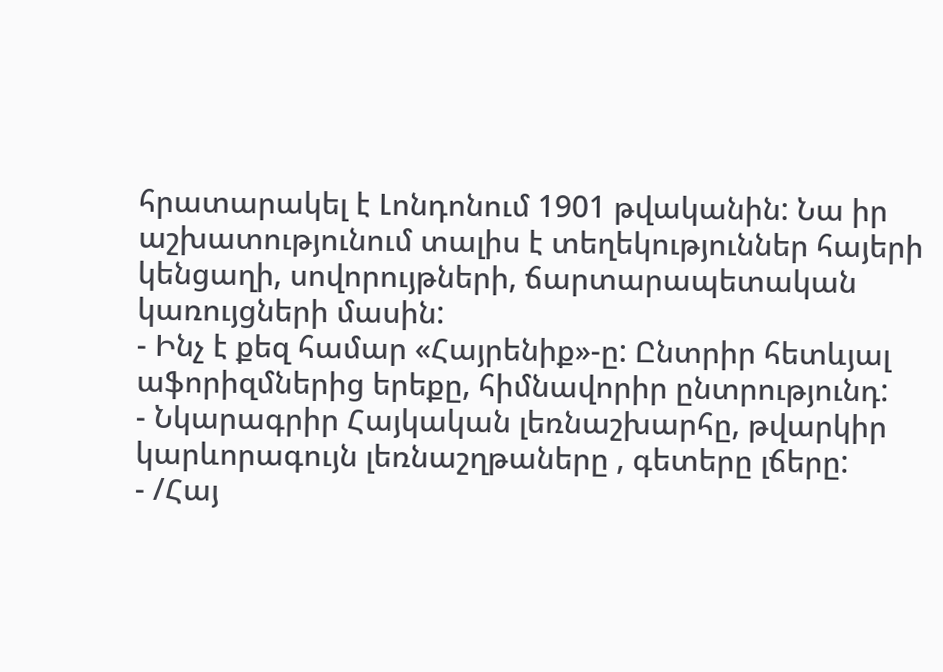հրատարակել է Լոնդոնում 1901 թվականին: Նա իր աշխատությունում տալիս է տեղեկություններ հայերի կենցաղի, սովորույթների, ճարտարապետական կառույցների մասին:
- Ինչ է քեզ համար «Հայրենիք»-ը: Ընտրիր հետևյալ աֆորիզմներից երեքը, հիմնավորիր ընտրությունդ:
- Նկարագրիր Հայկական լեռնաշխարհը, թվարկիր կարևորագույն լեռնաշղթաները , գետերը լճերը:
- /Հայ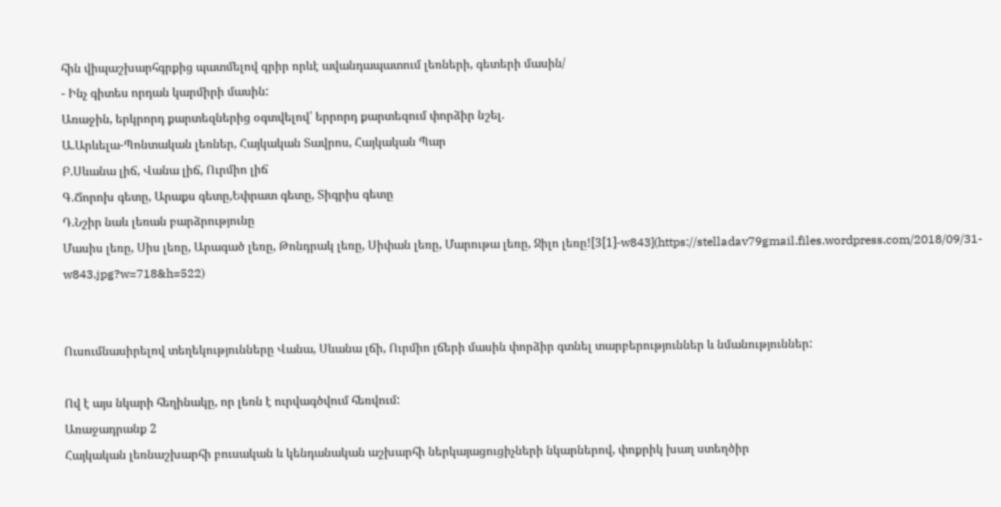հին վիպաշխարհգրքից պատմելով գրիր որևէ ավանդապատում լեռների, գետերի մասին/
- Ինչ գիտես որդան կարմիրի մասին:
Առաջին, երկրորդ քարտեզներից օգտվելով՝ երրորդ քարտեզում փորձիր նշել.
Ա.Արևելա-Պոնտական լեռներ, Հայկական Տավրոս, Հայկական Պար
Բ.Սևանա լիճ, Վանա լիճ, Ուրմիո լիճ
Գ.Ճորոխ գետը, Արաքս գետը,Եփրատ գետը, Տիգրիս գետը
Դ.Նշիր նաև լեռան բարձրությունը
Մասիս լեռը, Սիս լեռը, Արագած լեռը, Թոնդրակ լեռը, Սիփան լեռը, Մարութա լեռը, Ջիլո լեռը![3[1]-w843](https://stelladav79gmail.files.wordpress.com/2018/09/31-w843.jpg?w=718&h=522)


Ուսումնասիրելով տեղեկությունները Վանա, Սևանա լճի, Ուրմիո լճերի մասին փորձիր գտնել տարբերություններ և նմանություններ:

Ով է այս նկարի հեղինակը, որ լեռն է ուրվագծվում հեռվում:
Առաջադրանք 2
Հայկական լեռնաշխարհի բուսական և կենդանական աշխարհի ներկայացուցիչների նկարներով, փոքրիկ խաղ ստեղծիր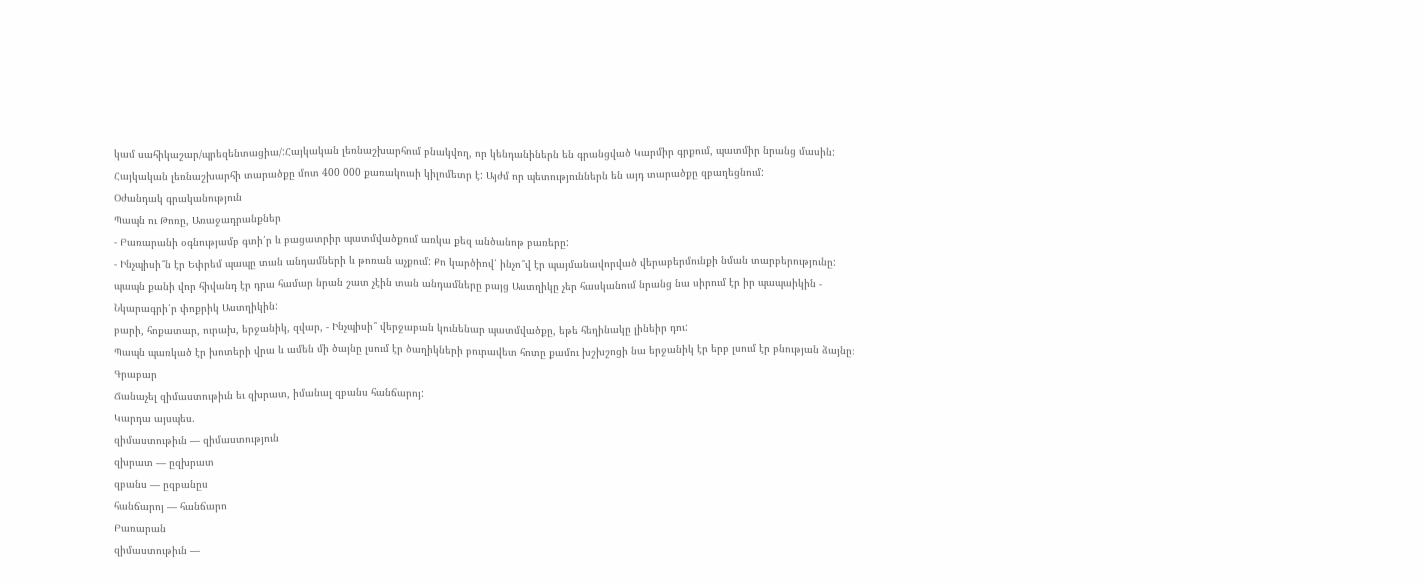կամ սահիկաշար/պրեզենտացիա/:Հայկական լեռնաշխարհում բնակվող, որ կենդանիներն են գրանցված Կարմիր գրքում, պատմիր նրանց մասին:
Հայկական լեռնաշխարհի տարածքը մոտ 400 000 քառակուսի կիլոմետր է: Այժմ որ պետություններն են այդ տարածքը զբաղեցնում:
Օժանդակ գրականություն
Պապն ու Թոռը, Առաջադրանքներ
- Բառարանի օգնությամբ գտի՛ր և բացատրիր պատմվածքում առկա քեզ անծանոթ բառերը:
- Ինչպիսի՞ն էր Եփրեմ պապը տան անդամների և թոռան աչքում: Քո կարծիով՝ ինչո՞վ էր պայմանավորված վերաբերմունքի նման տարբերությունը:
պապն քանի վոր հիվանդ էր դրա համար նրան շատ չէին տան անդամները բայց Աստղիկը չեր հասկանում նրանց նա սիրում էր իր պապաիկին - Նկարագրի՛ր փոքրիկ Աստղիկին:
բարի, հոքատար, ուրախ, երջանիկ, զվար, - Ինչպիսի՞ վերջաբան կունենար պատմվածքը, եթե հեղինակը լինեիր դու:
Պապն պառկած էր խոտերի վրա և ամեն մի ծայնը լսում էր ծաղիկների բուրավետ հոտը քամու խշխշոցի նա երջանիկ էր երբ լսում էր բնության ձայնը։
Գրաբար
Ճանաչել զիմաստութիւն եւ զխրատ, իմանալ զբանս հանճարոյ:
Կարդա այսպես.
զիմաստութիւն — զիմաստություն
զխրատ — ըզխրատ
զբանս — ըզբանըս
հանճարոյ — հանճարո
Բառարան
զիմաստութիւն —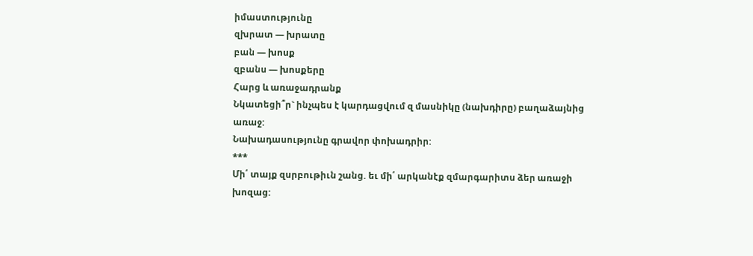իմաստությունը
զխրատ — խրատը
բան — խոսք
զբանս — խոսքերը
Հարց և առաջադրանք
Նկատեցի՞ր` ինչպես է կարդացվում զ մասնիկը (նախդիրը) բաղաձայնից առաջ:
Նախադասությունը գրավոր փոխադրիր:
***
Մի՛ տայք զսրբութիւն շանց. եւ մի՛ արկանէք զմարգարիտս ձեր առաջի խոզաց: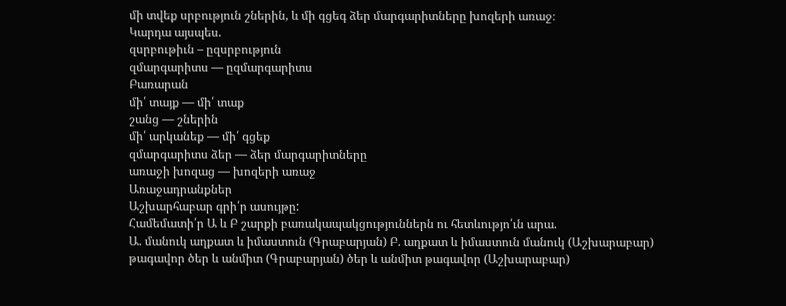մի տվեք սրբություն շներին, և մի գցեգ ձեր մարգարիտները խոզերի առաջ։
Կարդա այսպես.
զսրբութիւն – ըզսրբություն
զմարգարիտս — ըզմարգարիտս
Բառարան
մի՛ տայք — մի՛ տաք
շանց — շներին
մի՛ արկանեք — մի՛ գցեք
զմարգարիտս ձեր — ձեր մարգարիտները
առաջի խոզաց — խոզերի առաջ
Առաջադրանքներ
Աշխարհաբար գրի՛ր ասույթը:
Համեմատի՛ր Ա և Բ շարքի բառակապակցություններն ու հետևությո՛ւն արա.
Ա. մանուկ աղքատ և իմաստուն (Գրաբարյան) Բ. աղքատ և իմաստուն մանուկ (Աշխարաբար)
թագավոր ծեր և անմիտ (Գրաբարյան) ծեր և անմիտ թագավոր (Աշխարաբար)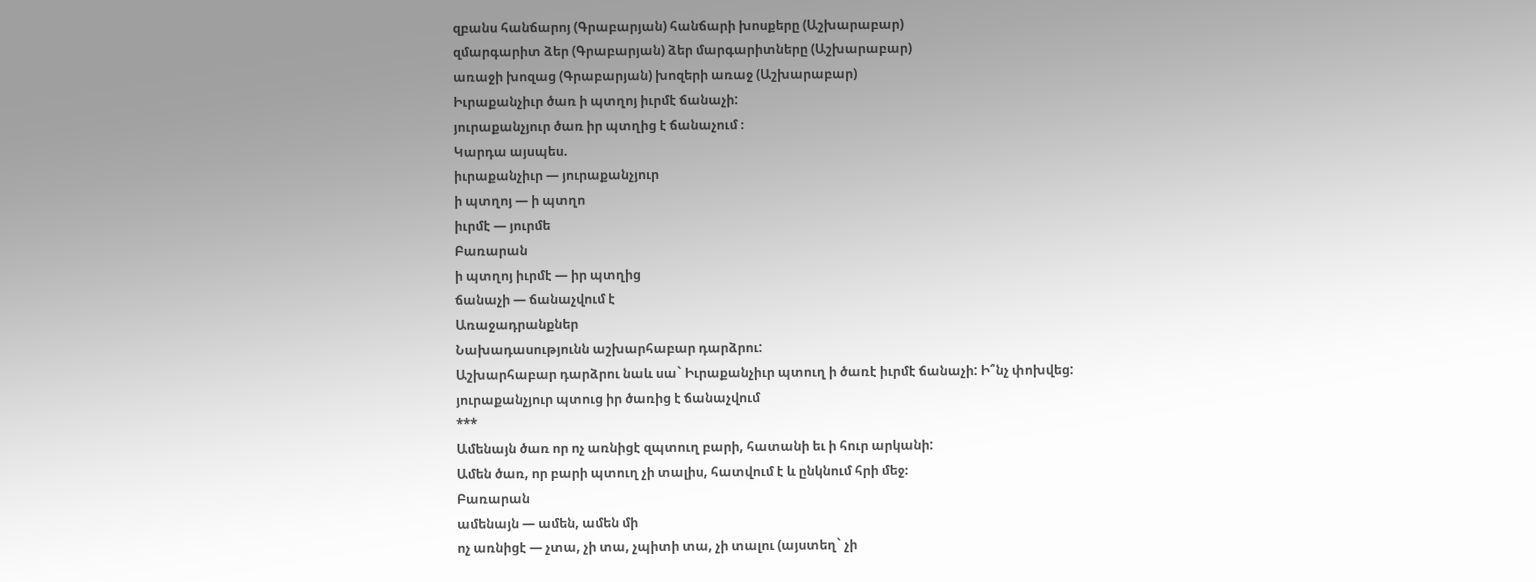զբանս հանճարոյ (Գրաբարյան) հանճարի խոսքերը (Աշխարաբար)
զմարգարիտ ձեր (Գրաբարյան) ձեր մարգարիտները (Աշխարաբար)
առաջի խոզաց (Գրաբարյան) խոզերի առաջ (Աշխարաբար)
Իւրաքանչիւր ծառ ի պտղոյ իւրմէ ճանաչի:
յուրաքանչյուր ծառ իր պտղից է ճանաչում ։
Կարդա այսպես.
իւրաքանչիւր — յուրաքանչյուր
ի պտղոյ — ի պտղո
իւրմէ — յուրմե
Բառարան
ի պտղոյ իւրմէ — իր պտղից
ճանաչի — ճանաչվում է
Առաջադրանքներ
Նախադասությունն աշխարհաբար դարձրու:
Աշխարհաբար դարձրու նաև սա` Իւրաքանչիւր պտուղ ի ծառէ իւրմէ ճանաչի: Ի՞նչ փոխվեց:
յուրաքանչյուր պտուց իր ծառից է ճանաչվում
***
Ամենայն ծառ որ ոչ առնիցէ զպտուղ բարի, հատանի եւ ի հուր արկանի:
Ամեն ծառ, որ բարի պտուղ չի տալիս, հատվում է և ընկնում հրի մեջ։
Բառարան
ամենայն — ամեն, ամեն մի
ոչ առնիցէ — չտա, չի տա, չպիտի տա, չի տալու (այստեղ` չի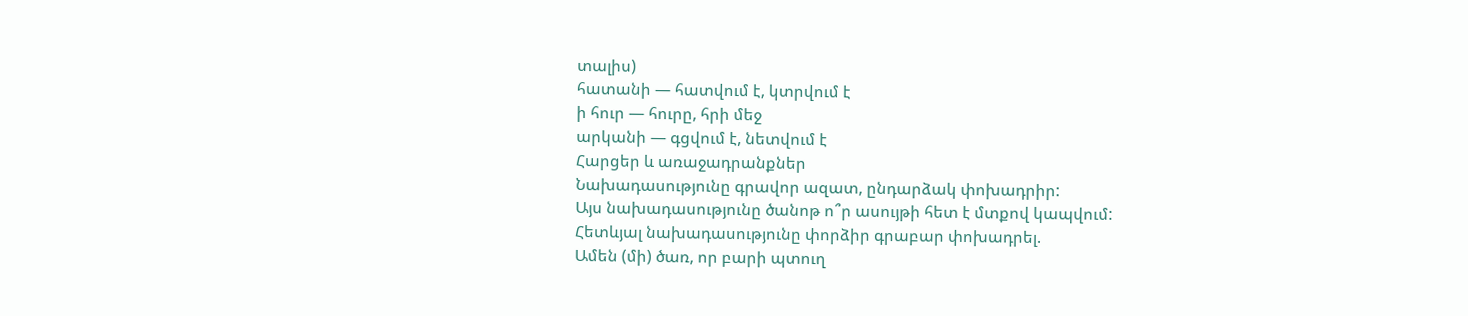տալիս)
հատանի — հատվում է, կտրվում է
ի հուր — հուրը, հրի մեջ
արկանի — գցվում է, նետվում է
Հարցեր և առաջադրանքներ
Նախադասությունը գրավոր ազատ, ընդարձակ փոխադրիր:
Այս նախադասությունը ծանոթ ո՞ր ասույթի հետ է մտքով կապվում:
Հետևյալ նախադասությունը փորձիր գրաբար փոխադրել.
Ամեն (մի) ծառ, որ բարի պտուղ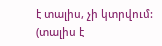է տալիս, չի կտրվում: (տալիս է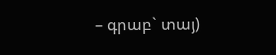– գրաբ` տայ)